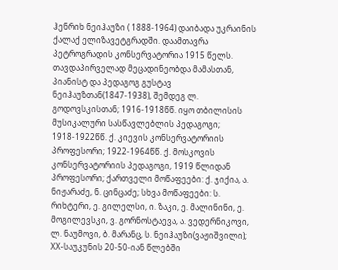ჰენრიხ ნეიჰაუზი ( 1888-1964) დაიბადა უკრაინის ქალაქ ელიზავეტგრადში. დაამთავრა პეტროგრადის კონსერვატორია 1915 წელს.
თავდაპირველად მეცადინეობდა მამასთან, პიანისტ და პედაგოგ გუსტავ ნეიჰაუზთან(1847-1938), შემდეგ ლ. გოდოვსკისთან; 1916-1918წწ. იყო თბილისის მუსიკალური სასწავლებლის პედაგოგი; 1918-1922წწ. ქ. კიევის კონსერვატორიის პროფესორი; 1922-1964წწ. ქ. მოსკოვის კონსერვატორიის პედაგოგი, 1919 წლიდან პროფესორი; ქართველი მოწაფეები: ქ. ჯიქია, ა. ნიჟარაძე, ნ. ცინცაძე; სხვა მოწაფეები: ს. რიხტერი, ე. გილელსი, ი. ზაკი, ე. მალინინი, ე. მოგილევსკი, ვ. გორნოსტაევა, ა. ვედერნიკოვი, ლ. ნაუმოვი, ბ. მარანც, ს. ნეიჰაუზი(ვაჟიშვილი); XX-საუკუნის 20-50-იან წლებში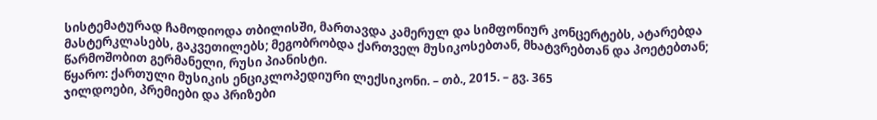სისტემატურად ჩამოდიოდა თბილისში, მართავდა კამერულ და სიმფონიურ კონცერტებს, ატარებდა მასტერკლასებს, გაკვეთილებს; მეგობრობდა ქართველ მუსიკოსებთან, მხატვრებთან და პოეტებთან; წარმოშობით გერმანელი, რუსი პიანისტი.
წყარო: ქართული მუსიკის ენციკლოპედიური ლექსიკონი. – თბ., 2015. – გვ. 365
ჯილდოები, პრემიები და პრიზები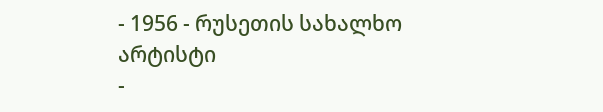- 1956 - რუსეთის სახალხო არტისტი
-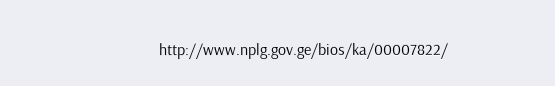http://www.nplg.gov.ge/bios/ka/00007822/